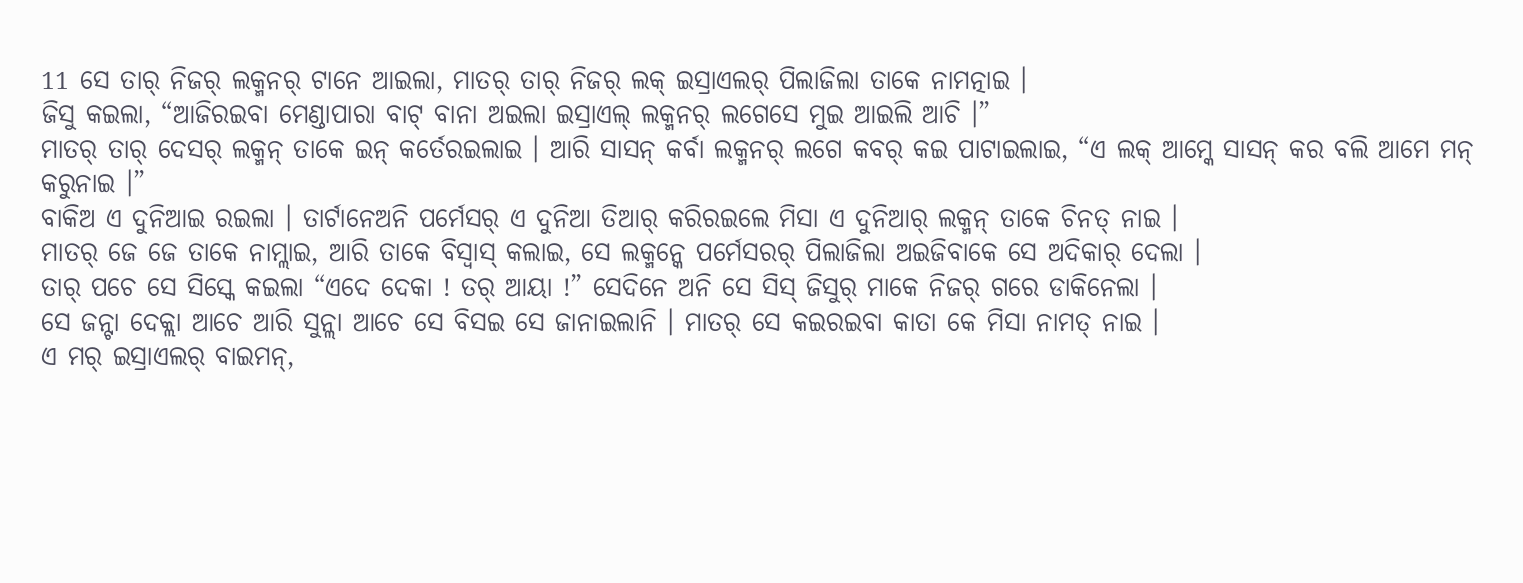11 ସେ ତାର୍ ନିଜର୍ ଲକ୍ମନର୍ ଟାନେ ଆଇଲା, ମାତର୍ ତାର୍ ନିଜର୍ ଲକ୍ ଇସ୍ରାଏଲର୍ ପିଲାଜିଲା ତାକେ ନାମତ୍ନାଇ ।
ଜିସୁ କଇଲା, “ଆଜିରଇବା ମେଣ୍ଡାପାରା ବାଟ୍ ବାନା ଅଇଲା ଇସ୍ରାଏଲ୍ ଲକ୍ମନର୍ ଲଗେସେ ମୁଇ ଆଇଲି ଆଚି ।”
ମାତର୍ ତାର୍ ଦେସର୍ ଲକ୍ମନ୍ ତାକେ ଇନ୍ କର୍ତେରଇଲାଇ । ଆରି ସାସନ୍ କର୍ବା ଲକ୍ମନର୍ ଲଗେ କବର୍ କଇ ପାଟାଇଲାଇ, “ଏ ଲକ୍ ଆମ୍କେ ସାସନ୍ କର ବଲି ଆମେ ମନ୍ କରୁନାଇ ।”
ବାକିଅ ଏ ଦୁନିଆଇ ରଇଲା । ତାର୍ଟାନେଅନି ପର୍ମେସର୍ ଏ ଦୁନିଆ ତିଆର୍ କରିରଇଲେ ମିସା ଏ ଦୁନିଆର୍ ଲକ୍ମନ୍ ତାକେ ଚିନତ୍ ନାଇ ।
ମାତର୍ ଜେ ଜେ ତାକେ ନାମ୍ଲାଇ, ଆରି ତାକେ ବିସ୍ବାସ୍ କଲାଇ, ସେ ଲକ୍ମନ୍କେ ପର୍ମେସରର୍ ପିଲାଜିଲା ଅଇଜିବାକେ ସେ ଅଦିକାର୍ ଦେଲା ।
ତାର୍ ପଚେ ସେ ସିସ୍କେ କଇଲା “ଏଦେ ଦେକା ! ତର୍ ଆୟା !” ସେଦିନେ ଅନି ସେ ସିସ୍ ଜିସୁର୍ ମାକେ ନିଜର୍ ଗରେ ଡାକିନେଲା ।
ସେ ଜନ୍ଟା ଦେକ୍ଲା ଆଚେ ଆରି ସୁନ୍ଲା ଆଚେ ସେ ବିସଇ ସେ ଜାନାଇଲାନି । ମାତର୍ ସେ କଇରଇବା କାତା କେ ମିସା ନାମତ୍ ନାଇ ।
ଏ ମର୍ ଇସ୍ରାଏଲର୍ ବାଇମନ୍,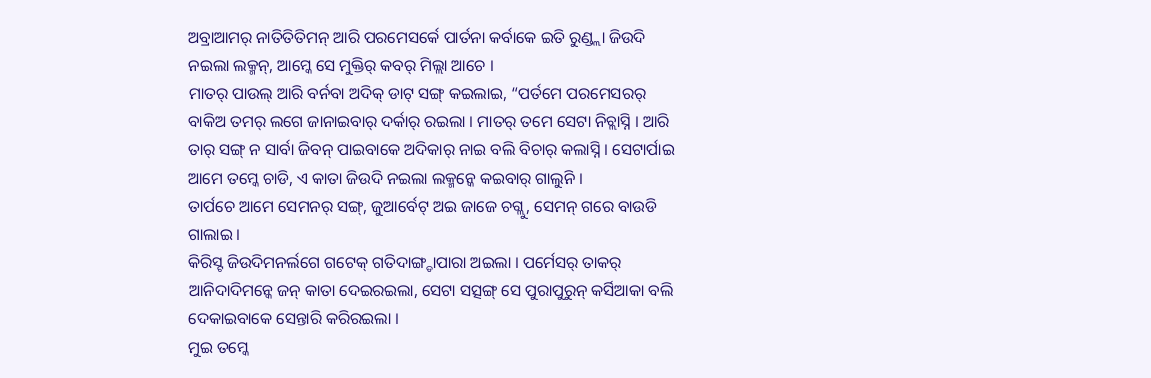ଅବ୍ରାଆମର୍ ନାତିତିତିମନ୍ ଆରି ପରମେସର୍କେ ପାର୍ତନା କର୍ବାକେ ଇତି ରୁଣ୍ଡ୍ଲା ଜିଉଦି ନଇଲା ଲକ୍ମନ୍, ଆମ୍କେ ସେ ମୁକ୍ତିର୍ କବର୍ ମିଲ୍ଲା ଆଚେ ।
ମାତର୍ ପାଉଲ୍ ଆରି ବର୍ନବା ଅଦିକ୍ ଡାଟ୍ ସଙ୍ଗ୍ କଇଲାଇ, “ପର୍ତମେ ପରମେସରର୍ ବାକିଅ ତମର୍ ଲଗେ ଜାନାଇବାର୍ ଦର୍କାର୍ ରଇଲା । ମାତର୍ ତମେ ସେଟା ନିଚ୍ଲାସ୍ନି । ଆରି ତାର୍ ସଙ୍ଗ୍ ନ ସାର୍ବା ଜିବନ୍ ପାଇବାକେ ଅଦିକାର୍ ନାଇ ବଲି ବିଚାର୍ କଲାସ୍ନି । ସେଟାର୍ପାଇ ଆମେ ତମ୍କେ ଚାଡି, ଏ କାତା ଜିଉଦି ନଇଲା ଲକ୍ମନ୍କେ କଇବାର୍ ଗାଲୁନି ।
ତାର୍ପଚେ ଆମେ ସେମନର୍ ସଙ୍ଗ୍, ଜୁଆର୍ବେଟ୍ ଅଇ ଜାଜେ ଚଗ୍ଲୁ, ସେମନ୍ ଗରେ ବାଉଡି ଗାଲାଇ ।
କିରିସ୍ଟ ଜିଉଦିମନର୍ଲଗେ ଗଟେକ୍ ଗତିଦାଙ୍ଗ୍ଡାପାରା ଅଇଲା । ପର୍ମେସର୍ ତାକର୍ ଆନିଦାଦିମନ୍କେ ଜନ୍ କାତା ଦେଇରଇଲା, ସେଟା ସତ୍ସଙ୍ଗ୍ ସେ ପୁରାପୁରୁନ୍ କର୍ସିଆକା ବଲି ଦେକାଇବାକେ ସେନ୍ତାରି କରିରଇଲା ।
ମୁଇ ତମ୍କେ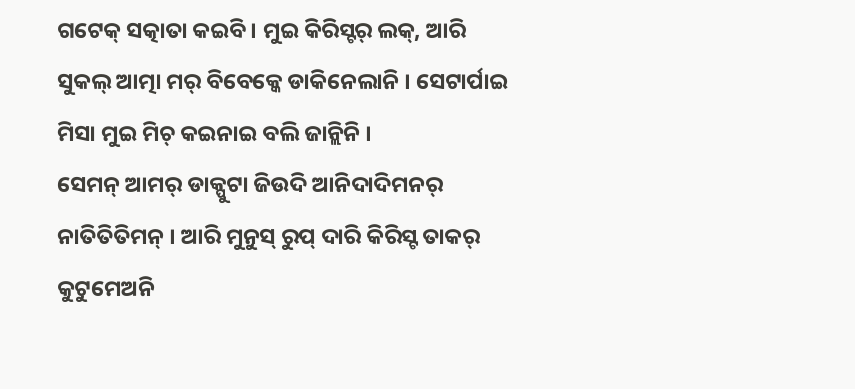ଗଟେକ୍ ସତ୍କାତା କଇବି । ମୁଇ କିରିସ୍ଟର୍ ଲକ୍, ଆରି ସୁକଲ୍ ଆତ୍ମା ମର୍ ବିବେକ୍କେ ଡାକିନେଲାନି । ସେଟାର୍ପାଇ ମିସା ମୁଇ ମିଚ୍ କଇନାଇ ବଲି ଜାନ୍ଲିନି ।
ସେମନ୍ ଆମର୍ ଡାକ୍ପୁଟା ଜିଉଦି ଆନିଦାଦିମନର୍ ନାତିତିତିମନ୍ । ଆରି ମୁନୁସ୍ ରୁପ୍ ଦାରି କିରିସ୍ଟ ତାକର୍ କୁଟୁମେଅନି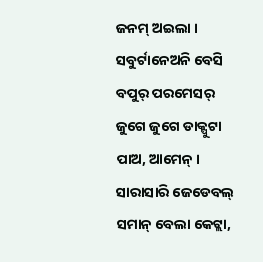ଜନମ୍ ଅଇଲା । ସବୁର୍ଟାନେଅନି ବେସି ବପୁର୍ ପରମେସର୍ ଜୁଗେ ଜୁଗେ ଡାକ୍ପୁଟା ପାଅ, ଆମେନ୍ ।
ସାରାସାରି ଜେଡେବଲ୍ ସମାନ୍ ବେଲା କେଟ୍ଲା,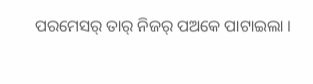ପରମେସର୍ ତାର୍ ନିଜର୍ ପଅକେ ପାଟାଇଲା ।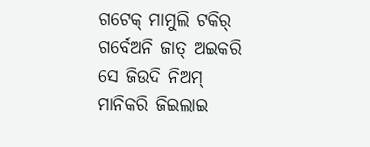ଗଟେକ୍ ମାମୁଲି ଟକିର୍ ଗର୍ବେଅନି ଜାତ୍ ଅଇକରି ସେ ଜିଉଦି ନିଅମ୍ ମାନିକରି ଜିଇଲାଇ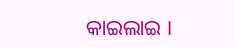କାଇଲାଇ ।